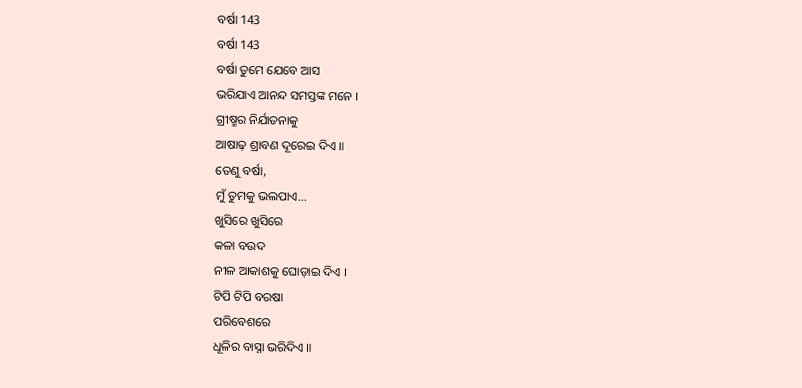ବର୍ଷା 143
ବର୍ଷା 143
ବର୍ଷା ତୁମେ ଯେବେ ଆସ
ଭରିଯାଏ ଆନନ୍ଦ ସମସ୍ତଙ୍କ ମନେ ।
ଗ୍ରୀଷ୍ମର ନିର୍ଯାତନାକୁ
ଆଷାଢ଼ ଶ୍ରାବଣ ଦୂରେଇ ଦିଏ ॥
ତେଣୁ ବର୍ଷା,
ମୁଁ ତୁମକୁ ଭଲପାଏ...
ଖୁସିରେ ଖୁସିରେ
କଳା ବଉଦ
ନୀଳ ଆକାଶକୁ ଘୋଡ଼ାଇ ଦିଏ ।
ଟିପି ଟିପି ବରଷା
ପରିବେଶରେ
ଧୂଳିର ବାସ୍ନା ଭରିଦିଏ ॥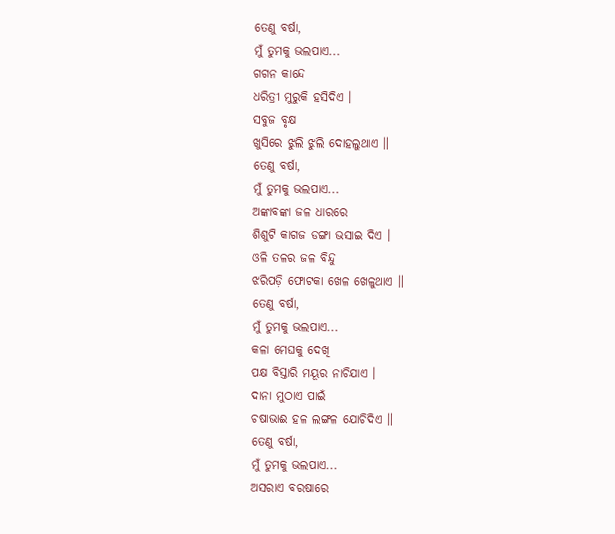ତେଣୁ ବର୍ଷା,
ମୁଁ ତୁମକୁ ଭଲପାଏ...
ଗଗନ କାନ୍ଦେ
ଧରିତ୍ରୀ ମୁରୁକି ହସିଦିଏ ।
ସବୁଜ ବୃକ୍ଷ
ଖୁସିରେ ଝୁଲି ଝୁଲି ଦୋହଲୁଥାଏ ॥
ତେଣୁ ବର୍ଷା,
ମୁଁ ତୁମକୁ ଭଲପାଏ...
ଅଙ୍କାବଙ୍କା ଜଳ ଧାରରେ
ଶିଶୁଟି କାଗଜ ଡଙ୍ଗା ଭସାଇ ଦିଏ ।
ଓଳି ତଳର ଜଳ ବିନ୍ଦୁ
ଝରିପଡ଼ି ଫୋଟକା ଖେଳ ଖେଳୁଥାଏ ॥
ତେଣୁ ବର୍ଷା,
ମୁଁ ତୁମକୁ ଭଲପାଏ...
କଳା ମେଘକୁ ଦେଖି
ପକ୍ଷ ବିସ୍ତାରି ମୟୂର ନାଚିଯାଏ ।
ଦାନା ମୁଠାଏ ପାଇଁ
ଚଷାଭାଈ ହଳ ଲଙ୍ଗଳ ଯୋଚିଦିଏ ॥
ତେଣୁ ବର୍ଷା,
ମୁଁ ତୁମକୁ ଭଲପାଏ...
ଅସରାଏ ବରଷାରେ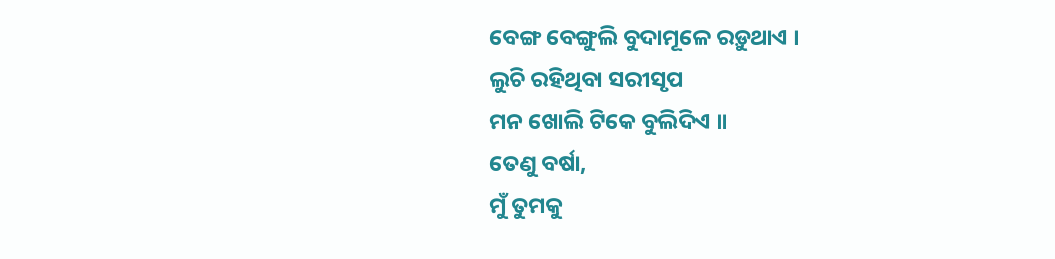ବେଙ୍ଗ ବେଙ୍ଗୁଲି ବୁଦାମୂଳେ ରଡ଼ୁଥାଏ ।
ଲୁଚି ରହିଥିବା ସରୀସୃପ
ମନ ଖୋଲି ଟିକେ ବୁଲିଦିଏ ॥
ତେଣୁ ବର୍ଷା,
ମୁଁ ତୁମକୁ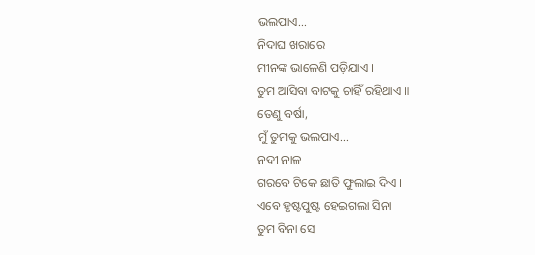ଭଲପାଏ...
ନିଦାଘ ଖରାରେ
ମୀନଙ୍କ ଭାଳେଣି ପଡ଼ିଯାଏ ।
ତୁମ ଆସିବା ବାଟକୁ ଚାହିଁ ରହିଥାଏ ॥
ତେଣୁ ବର୍ଷା,
ମୁଁ ତୁମକୁ ଭଲପାଏ...
ନଦୀ ନାଳ
ଗରବେ ଟିକେ ଛାତି ଫୁଲାଇ ଦିଏ ।
ଏବେ ହୃଷ୍ଟପୁଷ୍ଟ ହେଇଗଲା ସିନା
ତୁମ ବିନା ସେ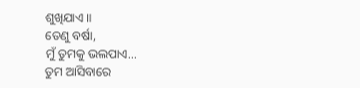ଶୁଖିଯାଏ ॥
ତେଣୁ ବର୍ଷା,
ମୁଁ ତୁମକୁ ଭଲପାଏ...
ତୁମ ଆସିବାରେ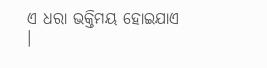ଏ ଧରା ଭକ୍ତିମୟ ହୋଇଯାଏ ।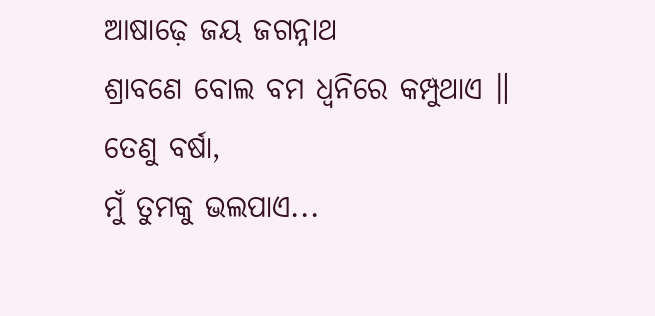ଆଷାଢ଼େ ଜୟ ଜଗନ୍ନାଥ
ଶ୍ରାବଣେ ବୋଲ ବମ ଧ୍ଵନିରେ କମ୍ପୁଥାଏ ॥
ତେଣୁ ବର୍ଷା,
ମୁଁ ତୁମକୁ ଭଲପାଏ...